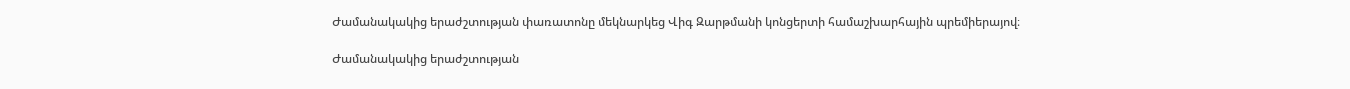Ժամանակակից երաժշտության փառատոնը մեկնարկեց Վիգ Զարթմանի կոնցերտի համաշխարհային պրեմիերայով։

Ժամանակակից երաժշտության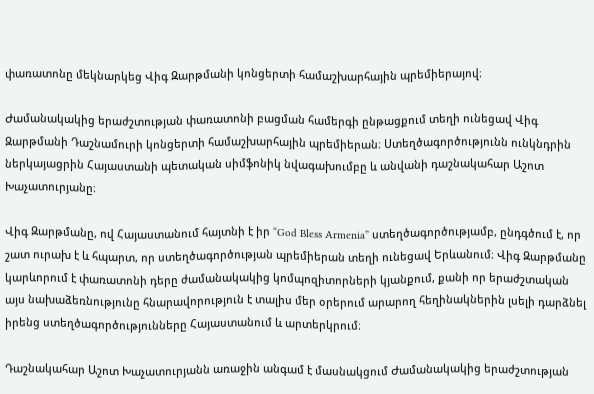փառատոնը մեկնարկեց Վիգ Զարթմանի կոնցերտի համաշխարհային պրեմիերայով։

Ժամանակակից երաժշտության փառատոնի բացման համերգի ընթացքում տեղի ունեցավ Վիգ Զարթմանի Դաշնամուրի կոնցերտի համաշխարհային պրեմիերան։ Ստեղծագործությունն ունկնդրին ներկայացրին Հայաստանի պետական սիմֆոնիկ նվագախումբը և անվանի դաշնակահար Աշոտ Խաչատուրյանը։

Վիգ Զարթմանը, ով Հայաստանում հայտնի է իր “God Bless Armenia” ստեղծագործությամբ, ընդգծում է, որ շատ ուրախ է և հպարտ, որ ստեղծագործության պրեմիերան տեղի ունեցավ Երևանում։ Վիգ Զարթմանը կարևորում է փառատոնի դերը ժամանակակից կոմպոզիտորների կյանքում, քանի որ երաժշտական այս նախաձեռնությունը հնարավորություն է տալիս մեր օրերում արարող հեղինակներին լսելի դարձնել իրենց ստեղծագործությունները Հայաստանում և արտերկրում։

Դաշնակահար Աշոտ Խաչատուրյանն առաջին անգամ է մասնակցում Ժամանակակից երաժշտության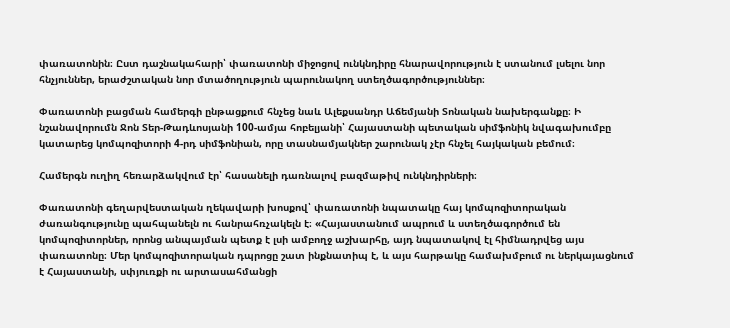փառատոնին։ Ըստ դաշնակահարի՝ փառատոնի միջոցով ունկնդիրը հնարավորություն է ստանում լսելու նոր հնչյուններ, երաժշտական նոր մտածողություն պարունակող ստեղծագործություններ։

Փառատոնի բացման համերգի ընթացքում հնչեց նաև Ալեքսանդր Աճեմյանի Տոնական նախերգանքը։ Ի նշանավորումն Ջոն Տեր-Թադևոսյանի 100-ամյա հոբելյանի՝ Հայաստանի պետական սիմֆոնիկ նվագախումբը կատարեց կոմպոզիտորի 4-րդ սիմֆոնիան, որը տասնամյակներ շարունակ չէր հնչել հայկական բեմում։

Համերգն ուղիղ հեռարձակվում էր՝ հասանելի դառնալով բազմաթիվ ունկնդիրների։

Փառատոնի գեղարվեստական ղեկավարի խոսքով՝ փառատոնի նպատակը հայ կոմպոզիտորական ժառանգությունը պահպանելն ու հանրահռչակելն է։ «Հայաստանում ապրում և ստեղծագործում են կոմպոզիտորներ, որոնց անպայման պետք է լսի ամբողջ աշխարհը, այդ նպատակով էլ հիմնադրվեց այս փառատոնը։ Մեր կոմպոզիտորական դպրոցը շատ ինքնատիպ է, և այս հարթակը համախմբում ու ներկայացնում է Հայաստանի, սփյուռքի ու արտասահմանցի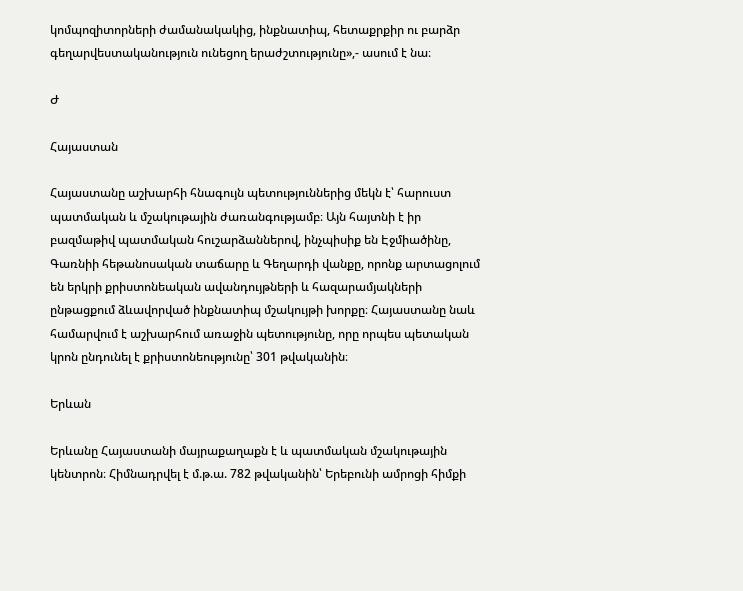կոմպոզիտորների ժամանակակից, ինքնատիպ, հետաքրքիր ու բարձր գեղարվեստականություն ունեցող երաժշտությունը»,- ասում է նա։

Ժ

Հայաստան

Հայաստանը աշխարհի հնագույն պետություններից մեկն է՝ հարուստ պատմական և մշակութային ժառանգությամբ։ Այն հայտնի է իր բազմաթիվ պատմական հուշարձաններով, ինչպիսիք են Էջմիածինը, Գառնիի հեթանոսական տաճարը և Գեղարդի վանքը, որոնք արտացոլում են երկրի քրիստոնեական ավանդույթների և հազարամյակների ընթացքում ձևավորված ինքնատիպ մշակույթի խորքը։ Հայաստանը նաև համարվում է աշխարհում առաջին պետությունը, որը որպես պետական կրոն ընդունել է քրիստոնեությունը՝ 301 թվականին։

Երևան

Երևանը Հայաստանի մայրաքաղաքն է և պատմական մշակութային կենտրոն։ Հիմնադրվել է մ.թ.ա. 782 թվականին՝ Երեբունի ամրոցի հիմքի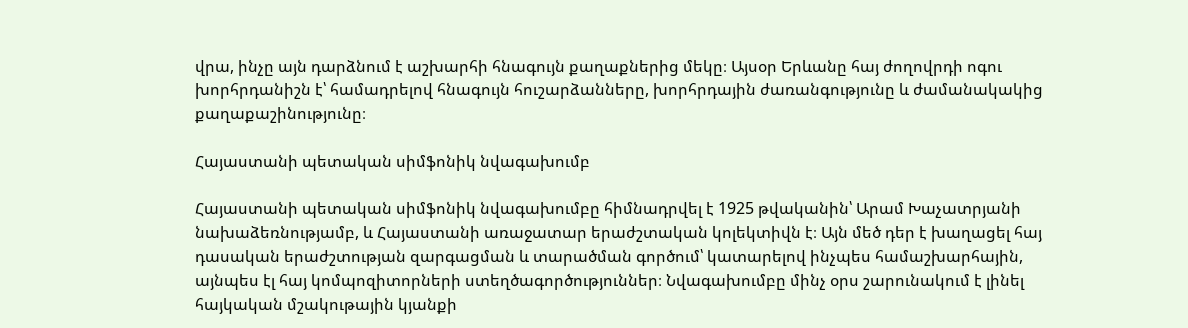վրա, ինչը այն դարձնում է աշխարհի հնագույն քաղաքներից մեկը։ Այսօր Երևանը հայ ժողովրդի ոգու խորհրդանիշն է՝ համադրելով հնագույն հուշարձանները, խորհրդային ժառանգությունը և ժամանակակից քաղաքաշինությունը։

Հայաստանի պետական սիմֆոնիկ նվագախումբ

Հայաստանի պետական սիմֆոնիկ նվագախումբը հիմնադրվել է 1925 թվականին՝ Արամ Խաչատրյանի նախաձեռնությամբ, և Հայաստանի առաջատար երաժշտական կոլեկտիվն է։ Այն մեծ դեր է խաղացել հայ դասական երաժշտության զարգացման և տարածման գործում՝ կատարելով ինչպես համաշխարհային, այնպես էլ հայ կոմպոզիտորների ստեղծագործություններ։ Նվագախումբը մինչ օրս շարունակում է լինել հայկական մշակութային կյանքի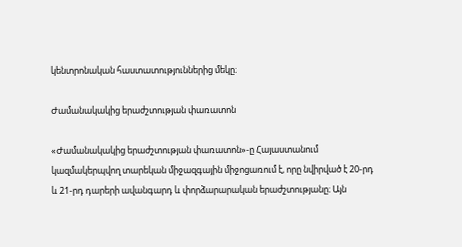կենտրոնական հաստատություններից մեկը։

Ժամանակակից երաժշտության փառատոն

«Ժամանակակից երաժշտության փառատոն»-ը Հայաստանում կազմակերպվող տարեկան միջազգային միջոցառում է, որը նվիրված է 20-րդ և 21-րդ դարերի ավանգարդ և փորձարարական երաժշտությանը։ Այն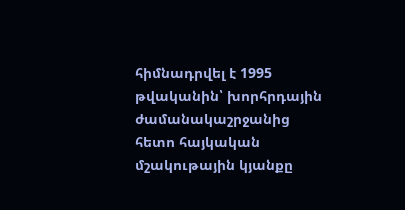հիմնադրվել է 1995 թվականին՝ խորհրդային ժամանակաշրջանից հետո հայկական մշակութային կյանքը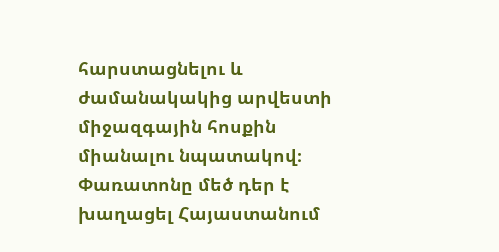հարստացնելու և ժամանակակից արվեստի միջազգային հոսքին միանալու նպատակով։ Փառատոնը մեծ դեր է խաղացել Հայաստանում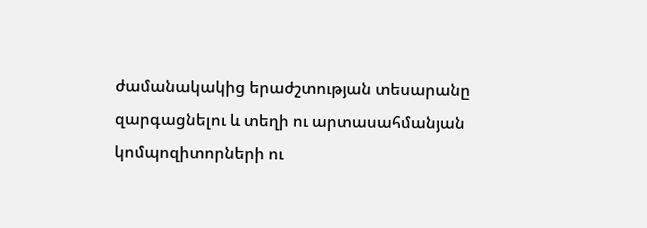ժամանակակից երաժշտության տեսարանը զարգացնելու և տեղի ու արտասահմանյան կոմպոզիտորների ու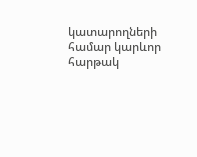կատարողների համար կարևոր հարթակ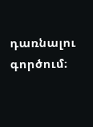դառնալու գործում։